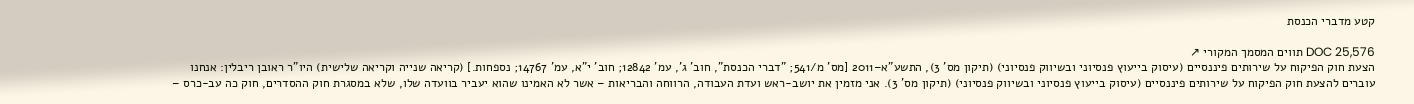קטע מדברי הכנסת

DOC 25,576 תווים המסמך המקורי ↗
הצעת חוק הפיקוח על שירותים פיננסיים (עיסוק בייעוץ פנסיוני ובשיווק פנסיוני) (תיקון מס' 3), התשע"א–2011 [מס' מ/541; "דברי הכנסת", חוב' ג', עמ' 12842; חוב' י"א, עמ' 14767; נספחות.] (קריאה שנייה וקריאה שלישית) היו"ר ראובן ריבלין: אנחנו עוברים להצעת חוק הפיקוח על שירותים פיננסיים (עיסוק בייעוץ פנסיוני ובשיווק פנסיוני) (תיקון מס' 3). אני מזמין את יושב-ראש ועדת העבודה, הרווחה והבריאות – אשר לא האמינו שהוא יעביר בוועדה שלו, שלא במסגרת חוק ההסדרים, חוק כה עב-כרס –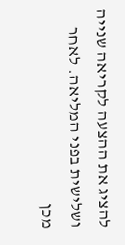להציג את ההצעה לקריאה שנייה ושלישית בפני המליאה. לאחר מכן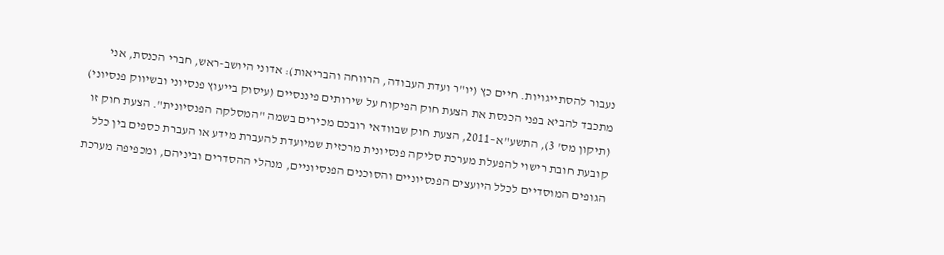נעבור להסתייגויות. חיים כץ (יו"ר ועדת העבודה, הרווחה והבריאות): אדוני היושב-ראש, חברי הכנסת, אני מתכבד להביא בפני הכנסת את הצעת חוק הפיקוח על שירותים פיננסיים (עיסוק בייעוץ פנסיוני ובשיווק פנסיוני) (תיקון מס' 3), התשע"א–2011, הצעת חוק שבוודאי רובכם מכירים בשמה "המסלקה הפנסיונית". הצעת חוק זו קובעת חובת רישוי להפעלת מערכת סליקה פנסיונית מרכזית שמיועדת להעברת מידע או העברת כספים בין כלל הגופים המוסדיים לכלל היועצים הפנסיוניים והסוכנים הפנסיוניים, מנהלי ההסדרים וביניהם, ומכפיפה מערכת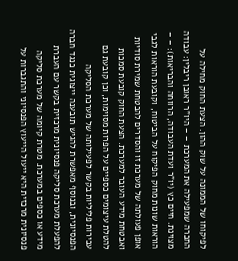לפיקוחו של הממונה על שוק ההון. הצעת החוק מחילה על החברה שמפעילה את המערכת – – היו"ר ראובן ריבלין: עבודה מצוינת. חיים כץ (יו"ר ועדת העבודה, הרווחה והבריאות): – – הוראות שונות מחוק הפיקוח על הביטוח, וקובעת הוראות לגבי אופן פעולתה של מערכת זו והסדרים להבטחת שמירת סודיות ואבטחת מידע העובר למערכת. הצעת החוק קובעת סמכות להטלת עיצומים כספיים על הפרות מסוימות, וכן קובעת גם עבירות פליליות בקשר לפעילותה של מערכת הסליקה הפנסיונית, ובנוסף מאפשרת להגיש תובענה ייצוגית כנגד חברה להפעלת מערכת סליקה פנסיונית מרכזית בקשר עם העברת מידע או כספים במערכת. מטרת קיומה של מערכת סליקה פנסיונית מרכזית היא ייעול הייעוץ הפנסיוני והתגברות על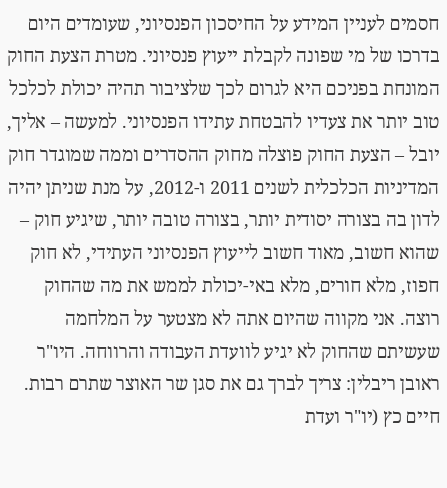חסמים לעניין המידע על החיסכון הפנסיוני, שעומדים היום בדרכו של מי שפונה לקבלת ייעוץ פנסיוני. מטרת הצעת החוק המונחת בפניכם היא לגרום לכך שלציבור תהיה יכולת לכלכל טוב יותר את צעדיו להבטחת עתידו הפנסיוני. למעשה – אליך, יובל – הצעת החוק פוצלה מחוק ההסדרים וממה שמוגדר חוק המדיניות הכלכלית לשנים 2011 ו-2012, על מנת שניתן יהיה לדון בה בצורה יסודית יותר, בצורה טובה יותר, שיגיע חוק – שהוא חשוב, מאוד חשוב לייעוץ הפנסיוני העתידי, לא חוק חפוז, מלא חורים, מלא באי-יכולת לממש את מה שהחוק רוצה. אני מקווה שהיום אתה לא מצטער על המלחמה שעשיתם שהחוק לא יגיע לוועדת העבודה והרווחה. היו"ר ראובן ריבלין: צריך לברך גם את סגן שר האוצר שתרם רבות. חיים כץ (יו"ר ועדת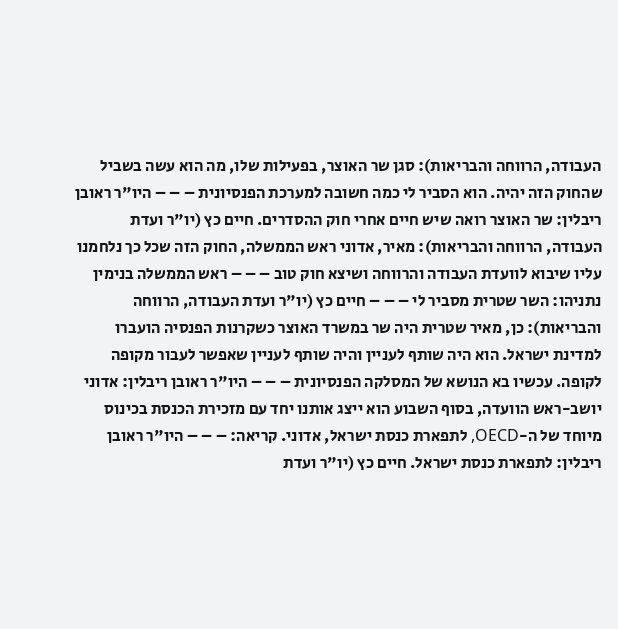העבודה, הרווחה והבריאות): סגן שר האוצר, בפעילות שלו, מה הוא עשה בשביל שהחוק הזה יהיה. הוא הסביר לי כמה חשובה למערכת הפנסיונית – – – היו"ר ראובן ריבלין: שר האוצר רואה שיש חיים אחרי חוק ההסדרים. חיים כץ (יו"ר ועדת העבודה, הרווחה והבריאות): מאיר, אדוני ראש הממשלה, החוק הזה שכל כך נלחמנו עליו שיבוא לוועדת העבודה והרווחה ושיצא חוק טוב – – – ראש הממשלה בנימין נתניהו: השר שטרית מסביר לי – – – חיים כץ (יו"ר ועדת העבודה, הרווחה והבריאות): כן, מאיר שטרית היה שר במשרד האוצר כשקרנות הפנסיה הועברו למדינת ישראל. הוא היה שותף לעניין והיה שותף לעניין שאפשר לעבור מקופה לקופה. עכשיו בא הנושא של המסלקה הפנסיונית – – – היו"ר ראובן ריבלין: אדוני יושב-ראש הוועדה, בסוף השבוע הוא ייצג אותנו יחד עם מזכירת הכנסת בכינוס מיוחד של ה-OECD, לתפארת כנסת ישראל, אדוני. קריאה: – – – היו"ר ראובן ריבלין: לתפארת כנסת ישראל. חיים כץ (יו"ר ועדת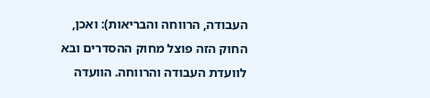העבודה, הרווחה והבריאות): ואכן, החוק הזה פוצל מחוק ההסדרים ובא לוועדת העבודה והרווחה. הוועדה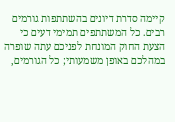קיימה סדרת דיונים בהשתתפות גורמים רבים. כל המשתתפים תמימי דעים כי הצעת החוק המונחת לפניכם עתה שופרה במהלכם באופן משמעותי; כל הגורמים,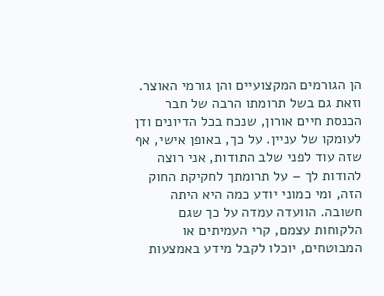הן הגורמים המקצועיים והן גורמי האוצר. וזאת גם בשל תרומתו הרבה של חבר הכנסת חיים אורון, שנכח בכל הדיונים ודן לעומקו של עניין. על כך, באופן אישי, אף שזה עוד לפני שלב התודות, אני רוצה להודות לך – על תרומתך לחקיקת החוק הזה, ומי כמוני יודע כמה היא היתה חשובה. הוועדה עמדה על כך שגם הלקוחות עצמם, קרי העמיתים או המבוטחים, יוכלו לקבל מידע באמצעות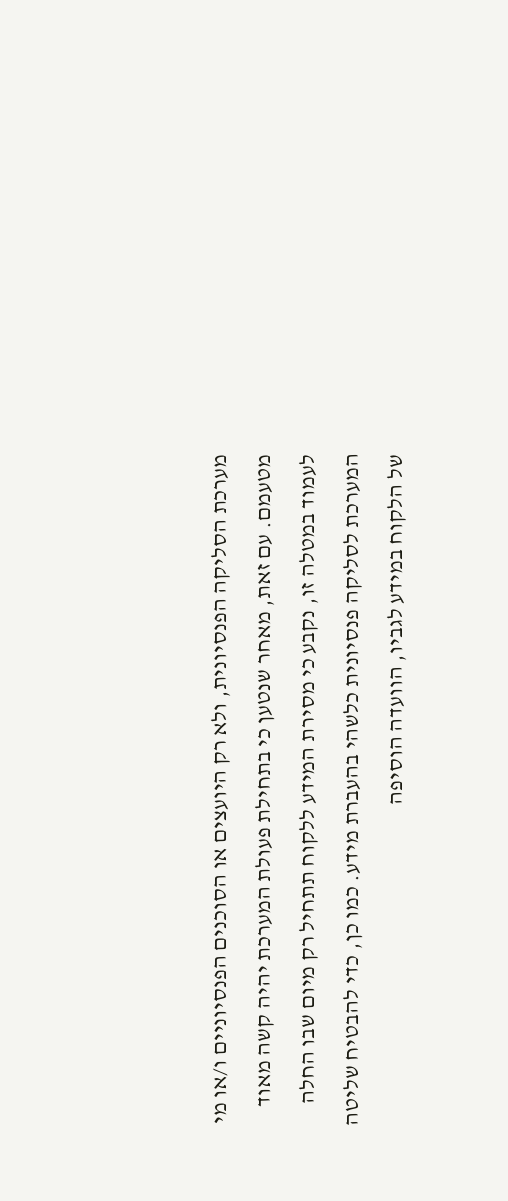מערכת הסליקה הפנסיונית, ולא רק היועצים או הסוכנים הפנסיוניים ו/או מי מטעמם. עם זאת, מאחר שנטען כי בתחילת פעולת המערכת יהיה קשה מאוד לעמוד במטלה זו, נקבע כי מסירת המידע ללקוח תתחיל רק מיום שבו החלה המערכת לסליקה פנסיונית כלשהי בהעברת מידע. כמו כן, כדי להבטיח שליטה של הלקוח במידע לגביו, הוועדה הוסיפה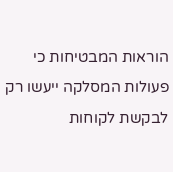הוראות המבטיחות כי פעולות המסלקה ייעשו רק לבקשת לקוחות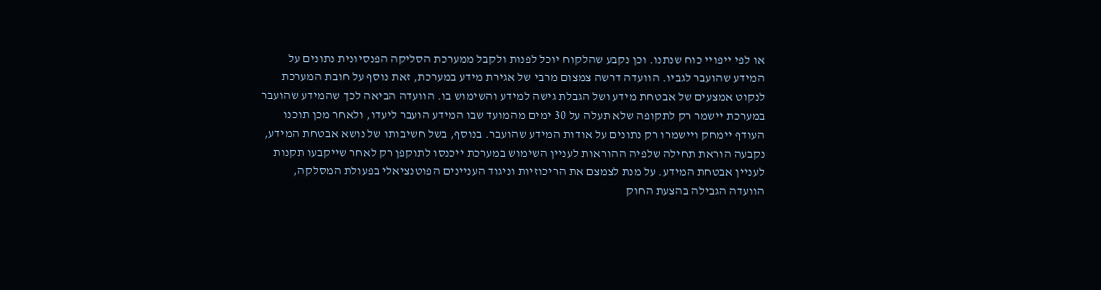או לפי ייפויי כוח שנתנו. וכן נקבע שהלקוח יוכל לפנות ולקבל ממערכת הסליקה הפנסיונית נתונים על המידע שהועבר לגביו. הוועדה דרשה צמצום מרבי של אגירת מידע במערכת, זאת נוסף על חובת המערכת לנקוט אמצעים של אבטחת מידע ושל הגבלת גישה למידע והשימוש בו. הוועדה הביאה לכך שהמידע שהועבר במערכת יישמר רק לתקופה שלא תעלה על 30 ימים מהמועד שבו המידע הועבר ליעדו, ולאחר מכן תוכנו העודף יימחק ויישמרו רק נתונים על אודות המידע שהועבר. בנוסף, בשל חשיבותו של נושא אבטחת המידע, נקבעה הוראת תחילה שלפיה ההוראות לעניין השימוש במערכת ייכנסו לתוקפן רק לאחר שייקבעו תקנות לעניין אבטחת המידע. על מנת לצמצם את הריכוזיות וניגוד העניינים הפוטנציאלי בפעולת המסלקה, הוועדה הגבילה בהצעת החוק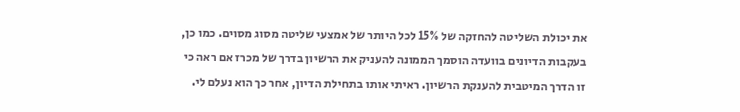את יכולת השליטה להחזקה של 15% לכל היותר של אמצעי שליטה מסוג מסוים. כמו כן, בעקבות הדיונים בוועדה הוסמך הממונה להעניק את הרשיון בדרך של מכרז אם ראה כי זו הדרך המיטבית להענקת הרשיון. ראיתי אותו בתחילת הדיון, אחר כך הוא נעלם לי.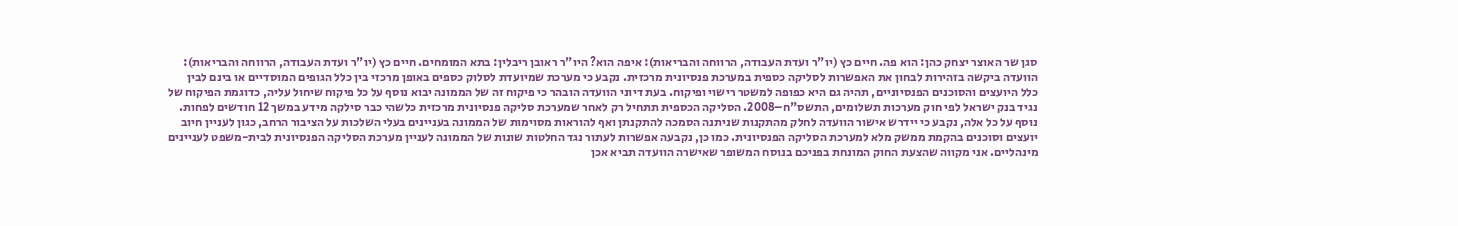סגן שר האוצר יצחק כהן: הוא פה. חיים כץ (יו"ר ועדת העבודה, הרווחה והבריאות): איפה הוא? היו"ר ראובן ריבלין: בתא המומחים. חיים כץ (יו"ר ועדת העבודה, הרווחה והבריאות): הוועדה ביקשה בזהירות לבחון את האפשרות לסליקה כספית במערכת פנסיונית מרכזית. נקבע כי מערכת שמיועדת לסלוק כספים באופן מרכזי בין כלל הגופים המוסדיים או בינם לבין כלל היועצים והסוכנים הפנסיוניים, תהיה גם היא כפופה למשטר רישוי ופיקוח. בעת דיוני הוועדה הובהר כי פיקוח זה של הממונה יבוא נוסף על כל פיקוח שיחול עליה, כדוגמת הפיקוח של נגיד בנק ישראל לפי חוק מערכות תשלומים, התשס"ח–2008. הסליקה הכספית תתחיל רק לאחר שמערכת סליקה פנסיונית מרכזית כלשהי כבר סילקה מידע במשך 12 חודשים לפחות. נוסף על כל אלה, נקבע כי יידרש אישור הוועדה לחלק מהתקנות שניתנה הסמכה להתקנתן ואף להוראות מסוימות של הממונה בעניינים בעלי השלכות על הציבור הרחב, כגון לעניין חיוב יועצים וסוכנים בהקמת ממשק מלא למערכת הסליקה הפנסיונית. כמו כן, נקבעה אפשרות לעתור נגד החלטות שונות של הממונה לעניין מערכת הסליקה הפנסיונית לבית-משפט לעניינים מינהליים. אני מקווה שהצעת החוק המונחת בפניכם בנוסח המשופר שאישרה הוועדה תביא אכן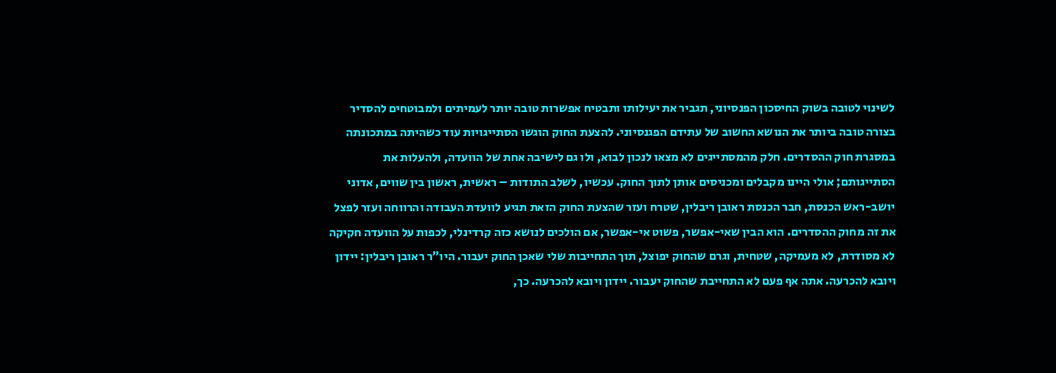לשינוי לטובה בשוק החיסכון הפנסיוני, תגביר את יעילותו ותבטיח אפשרות טובה יותר לעמיתים ולמבוטחים להסדיר בצורה טובה ביותר את הנושא החשוב של עתידם הפגנסיוני. להצעת החוק הוגשו הסתייגויות עוד כשהיתה במתכונתה במסגרת חוק ההסדרים. חלק מהמסתייגים לא מצאו לנכון לבוא, ולו גם לישיבה אחת של הוועדה, ולהעלות את הסתייגותם; אולי היינו מקבלים ומכניסים אותן לתוך החוק. עכשיו, לשלב התודות – ראשית, ראשון בין שווים, אדוני יושב-ראש הכנסת, חבר הכנסת ראובן ריבלין, שטרח ועזר שהצעת החוק הזאת תגיע לוועדת העבודה והרווחה ועזר לפצל את זה מחוק ההסדרים. הוא הבין שאי-אפשר, פשוט אי-אפשר, אם הולכים לנושא כזה קרדינלי, לכפות על הוועדה חקיקה לא מסודרת, לא מעמיקה, שטחית, וגרם שהחוק יפוצל, תוך התחייבות שלי שאכן החוק יעבור. היו"ר ראובן ריבלין: יידון ויובא להכרעה. אתה אף פעם לא התחייבת שהחוק יעבור. יידון ויובא להכרעה. כך,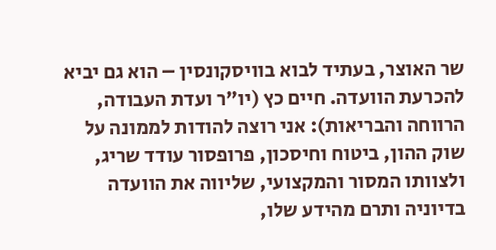שר האוצר, בעתיד לבוא בוויסקונסין – הוא גם יביא להכרעת הוועדה. חיים כץ (יו"ר ועדת העבודה, הרווחה והבריאות): אני רוצה להודות לממונה על שוק ההון, ביטוח וחיסכון, פרופסור עודד שריג, ולצוותו המסור והמקצועי, שליווה את הוועדה בדיוניה ותרם מהידע שלו,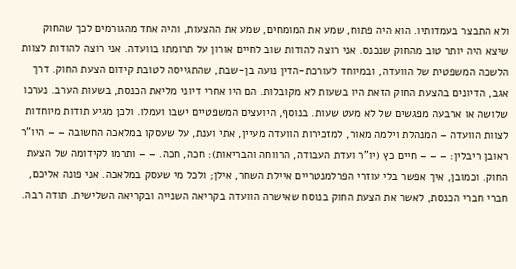ולא התבצר בעמדותיו. הוא היה פתוח, שמע את המומחים, שמע את ההצעות, והיה אחד מהגורמים לכך שהחוק שיצא היה יותר טוב מהחוק שנכנס. אני רוצה להודות שוב לחיים אורון על תרומתו בוועדה. אני רוצה להודות לצוות הלשכה המשפטית של הוועדה, ובמיוחד לעורכת-הדין נועה בן-שבת, שהתגייסה לטובת קידום הצעת החוק. דרך אגב, הדיונים בהצעת החוק הזאת היו בשעות לא מקובלות. הם היו אחרי דיוני מליאת הכנסת, בשעות הערב. נערכו שלושה או ארבעה מפגשים של לא מעט שעות. בנוסף, היועצים המשפטיים ישבו ועמלו. ולכן מגיע תודות מיוחדות לצוות הוועדה – המנהלת וילמה מאור, למזכירות הוועדה מעיין, אתי וענת, על שעסקו במלאכה החשובה – – היו"ר ראובן ריבלין: – – – חיים כץ (יו"ר ועדת העבודה, הרווחה והבריאות): חכה, חכה. – – ותרמו לקידומה של הצעת החוק. וכמובן, איך אפשר בלי עוזרי הפרלמנטריים איילת השחר, אילן; ולכל מי שעסק במלאכה. אני פונה אליכם, חברי חברי הכנסת, לאשר את הצעת החוק בנוסח שאישרה הוועדה בקריאה השנייה ובקריאה השלישית. תודה רבה.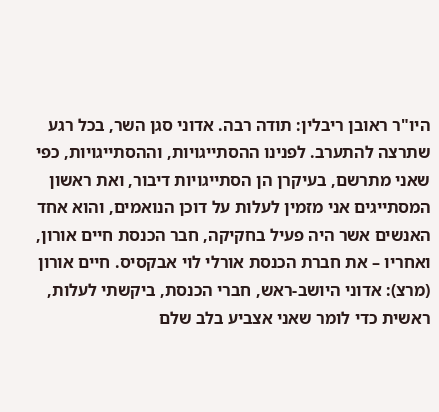היו"ר ראובן ריבלין: תודה רבה. אדוני סגן השר, בכל רגע שתרצה להתערב. לפנינו ההסתייגויות, וההסתייגויות, כפי שאני מתרשם, בעיקרן הן הסתייגויות דיבור, ואת ראשון המסתייגים אני מזמין לעלות על דוכן הנואמים, והוא אחד האנשים אשר היה פעיל בחקיקה, חבר הכנסת חיים אורון, ואחריו – את חברת הכנסת אורלי לוי אבקסיס. חיים אורון (מרצ): אדוני היושב-ראש, חברי הכנסת, ביקשתי לעלות, ראשית כדי לומר שאני אצביע בלב שלם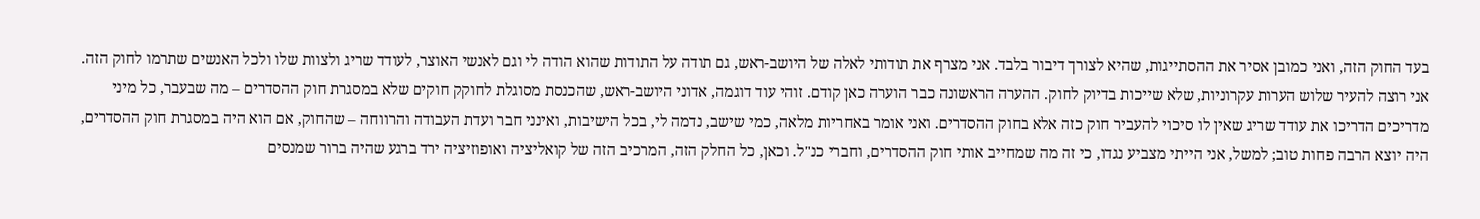בעד החוק הזה, ואני כמובן אסיר את ההסתייגות, שהיא לצורך דיבור בלבד. אני מצרף את תודותי לאלה של היושב-ראש, גם תודה על התודות שהוא הודה לי וגם לאנשי האוצר, לעודד שריג ולצוות שלו ולכל האנשים שתרמו לחוק הזה. אני רוצה להעיר שלוש הערות עקרוניות, שלא שייכות בדיוק לחוק. ההערה הראשונה כבר הוערה כאן קודם. זוהי עוד דוגמה, אדוני היושב-ראש, שהכנסת מסוגלת לחוקק חוקים שלא במסגרת חוק ההסדרים – מה שבעבר, כל מיני מדריכים הדריכו את עודד שריג שאין לו סיכוי להעביר חוק כזה אלא בחוק ההסדרים. ואני אומר באחריות מלאה, כמי שישב, נדמה לי, בכל הישיבות, ואינני חבר ועדת העבודה והרווחה – שהחוק, אם הוא היה במסגרת חוק ההסדרים, היה יוצא הרבה פחות טוב; למשל, אני הייתי מצביע נגדו, כי זה מה שמחייב אותי חוק ההסדרים, וחברי כנ"ל. וכאן, כל החלק הזה, המרכיב הזה של קואליציה ואופוזיציה ירד ברגע שהיה ברור שמנסים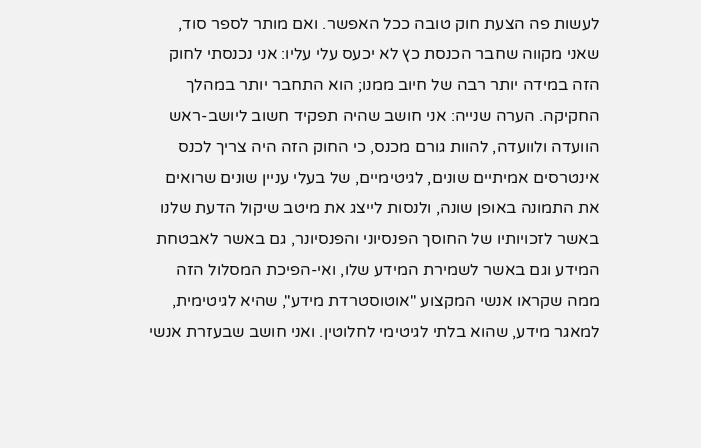לעשות פה הצעת חוק טובה ככל האפשר. ואם מותר לספר סוד, שאני מקווה שחבר הכנסת כץ לא יכעס עלי עליו: אני נכנסתי לחוק הזה במידה יותר רבה של חיוב ממנו; הוא התחבר יותר במהלך החקיקה. הערה שנייה: אני חושב שהיה תפקיד חשוב ליושב-ראש הוועדה ולוועדה, להוות גורם מכנס, כי החוק הזה היה צריך לכנס אינטרסים אמיתיים שונים, לגיטימיים, של בעלי עניין שונים שרואים את התמונה באופן שונה, ולנסות לייצג את מיטב שיקול הדעת שלנו באשר לזכויותיו של החוסך הפנסיוני והפנסיונר, גם באשר לאבטחת המידע וגם באשר לשמירת המידע שלו, ואי-הפיכת המסלול הזה ממה שקראו אנשי המקצוע "אוטוסטרדת מידע", שהיא לגיטימית, למאגר מידע, שהוא בלתי לגיטימי לחלוטין. ואני חושב שבעזרת אנשי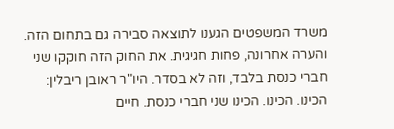משרד המשפטים הגענו לתוצאה סבירה גם בתחום הזה. והערה אחרונה, פחות חגיגית. את החוק הזה חוקקו שני חברי כנסת בלבד, וזה לא בסדר. היו"ר ראובן ריבלין: הכינו. הכינו. הכינו שני חברי כנסת. חיים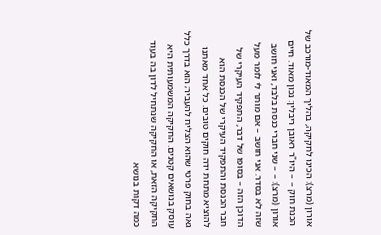אורון (מרצ): הכינו לחקיקה, בהליך המאוד-מורכב של הכנת חוק – – היו"ר ראובן ריבלין: נכון מאוד. חיים אורון (מרצ): – – שני חברי כנסת בלבד, ואני חושב שזה לא בסדר. אני חושב – אם מותר לי לומר מעל הדוכן הזה – בסופו של דבר, התפקיד העיקרי של חבר הכנסת והתפקיד העיקרי של הכנסת הוא להוציא מתחת ידה חוקים טובים. כל אחד מאתנו גאה בחוק פרטי שהוא הצליח להעביר; הוא בדרך כלל עוסק בנושאים קטנים. החקיקה המשמעותית היא החקיקה הזאת, או החקיקה שנתחיל לדון בה בעוד כמה דקות בנושא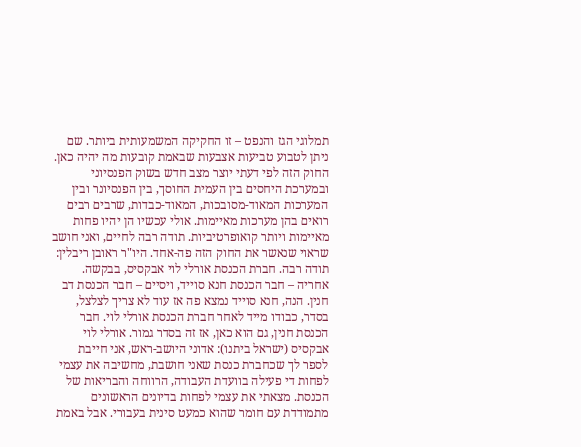תמלוגי הגז והנפט – זו החקיקה המשמעותית ביותר. שם ניתן לטבוע טביעות אצבעות שבאמת קובעות מה יהיה כאן. החוק הזה לפי דעתי יוצר מצב חדש בשוק הפנסיוני ובמערכת היחסים בין העמית החוסך, בין הפנסיונר ובין המערכות המאוד-מסובכות, המאוד-כבדות, שרבים רבים רואים בהן מערכות מאיימות. אולי עכשיו הן יהיו פחות מאיימות ויותר קואופרטיביות. תודה רבה לחיים, ואני חושב שראוי שנאשר את החוק הזה פה-אחד. היו"ר ראובן ריבלין: תודה רבה. חברת הכנסת אורלי לוי אבקסיס, בבקשה. אחריה – חבר הכנסת חנא סוייד, ויסיים – חבר הכנסת דב חנין. הנה, חנא סוייד נמצא פה אז עוד לא צריך לצלצל, בסדר, כבודו מייד לאחר חברת הכנסת אורלי לוי. חבר הכנסת חנין, גם הוא כאן, אז זה בסדר גמור. אורלי לוי אבקסיס (ישראל ביתנו): אדוני היושב-ראש, אני חייבת לספר לך שכחברת כנסת שאני חושבת, מחשיבה את עצמי לפחות די פעילה בוועדת העבודה, הרווחה והבריאות של הכנסת. מצאתי את עצמי לפחות בדיונים הראשונים מתמודדת עם חומר שהוא כמעט סינית בעבורי. אבל באמת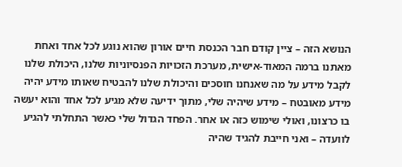הנושא הזה – ציין קודם חבר הכנסת חיים אורון שהוא נוגע לכל אחד ואחת מאתנו ברמה המאוד-אישית, מערכת הזכויות הפנסיוניות שלנו, היכולת שלנו לקבל מידע על מה שאנחנו חוסכים והיכולת שלנו להבטיח שאותו מידע יהיה מידע מאובטח – מידע שיהיה שלי, מתוך ידיעה שלא מגיע לכל אחד והוא יעשה בו כרצונו, ואולי שימוש כזה או אחר. הפחד הגדול שלי כאשר התחלתי להגיע לוועדה – ואני חייבת להגיד שהיה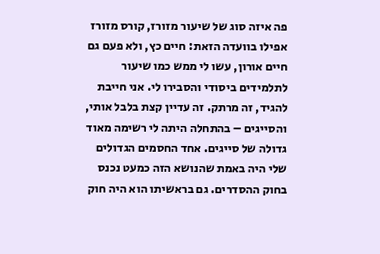פה איזה סוג של שיעור מזורז, קורס מזורז אפילו בוועדה הזאת: חיים כץ, ולא פעם גם חיים אורון, עשו לי ממש כמו שיעור לתלמידים ביסודי והסבירו לי. אני חייבת להגיד, זה מרתק. זה עדיין קצת בלבל אותי, והסייגים – בהתחלה היתה לי רשימה מאוד גדולה של סייגים. אחד החסמים הגדולים שלי היה באמת שהנושא הזה כמעט נכנס בחוק ההסדרים. גם בראשיתו הוא היה חוק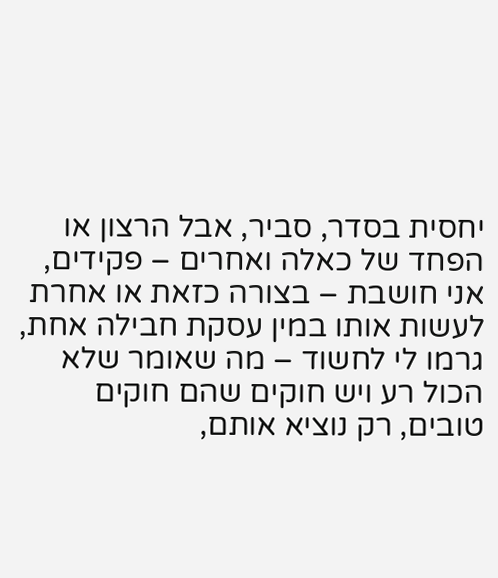יחסית בסדר, סביר, אבל הרצון או הפחד של כאלה ואחרים – פקידים, אני חושבת – בצורה כזאת או אחרת לעשות אותו במין עסקת חבילה אחת, גרמו לי לחשוד – מה שאומר שלא הכול רע ויש חוקים שהם חוקים טובים, רק נוציא אותם,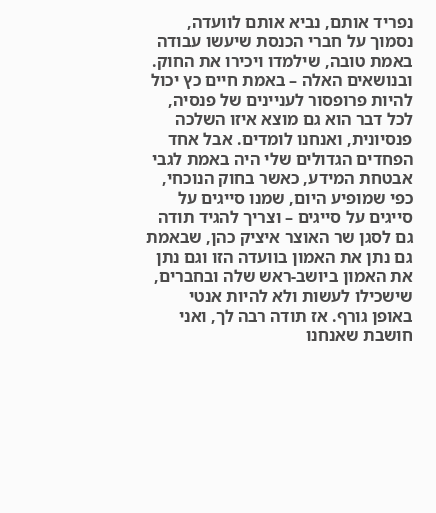נפריד אותם, נביא אותם לוועדה, נסמוך על חברי הכנסת שיעשו עבודה באמת טובה, שילמדו ויכירו את החוק. ובנושאים האלה – באמת חיים כץ יכול להיות פרופסור לעניינים של פנסיה, לכל דבר הוא גם מוצא איזו השלכה פנסיונית, ואנחנו לומדים. אבל אחד הפחדים הגדולים שלי היה באמת לגבי אבטחת המידע, כאשר בחוק הנוכחי, כפי שמופיע היום, שמנו סייגים על סייגים על סייגים – וצריך להגיד תודה גם לסגן שר האוצר איציק כהן, שבאמת גם נתן את האמון בוועדה הזו וגם נתן את האמון ביושב-ראש שלה ובחברים, שישכילו לעשות ולא להיות אנטי באופן גורף. אז תודה רבה לך, ואני חושבת שאנחנו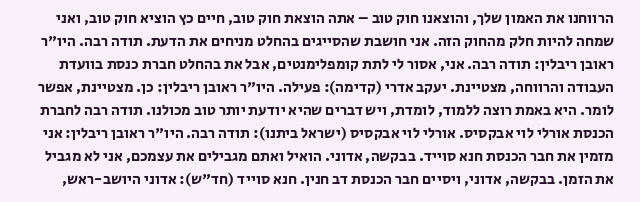הרווחנו את האמון שלך, והוצאנו חוק טוב – אתה הוצאת חוק טוב, חיים כץ הוציא חוק טוב, ואני שמחה להיות חלק מהחוק הזה. אני חושבת שהסייגים בהחלט מניחים את הדעת. תודה רבה. היו"ר ראובן ריבלין: תודה רבה. אני, אסור לי לתת קומפלימנטים, אבל את בהחלט חברת כנסת בוועדת העבודה והרווחה, מצטיינת. יעקב אדרי (קדימה): פעילה. היו"ר ראובן ריבלין: כן. מצטיינת, אפשר לומר. היא באמת רוצה ללמוד, לומדת, ויש דברים שהיא יודעת יותר טוב מכולנו. תודה רבה לחברת הכנסת אורלי לוי אבקסיס. אורלי לוי אבקסיס (ישראל ביתנו): תודה רבה. היו"ר ראובן ריבלין: אני מזמין את חבר הכנסת חנא סוייד. בבקשה, אדוני. הואיל ואתם מגבילים את עצמכם, אני לא מגביל את הזמן. בבקשה, אדוני, ויסיים חבר הכנסת דב חנין. חנא סוייד (חד"ש): אדוני היושב-ראש,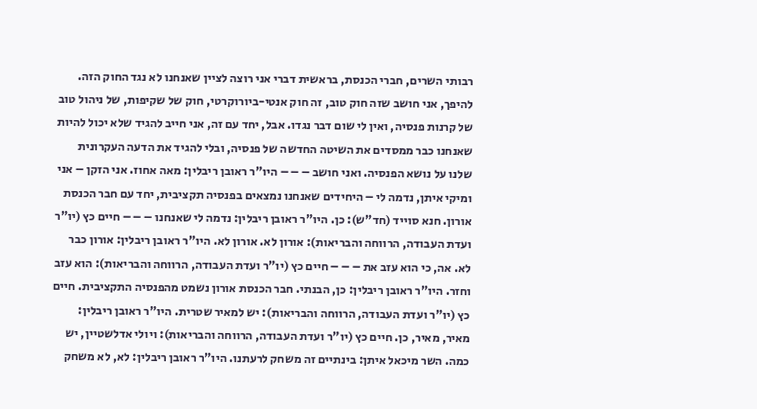רבותי השרים, חברי הכנסת, בראשית דברי אני רוצה לציין שאנחנו לא נגד החוק הזה. להיפך, אני חושב שזה חוק טוב, זה חוק אנטי-ביורוקרטי, חוק של שקיפות, של ניהול טוב של קרנות פנסיה, ואין לי שום דבר נגדו. אבל, יחד עם זה, אני חייב להגיד שלא יכול להיות שאנחנו כבר ממסדים את השיטה החדשה של פנסיה, ובלי להגיד את הדעה העקרונית שלנו על נושא הפנסיה. ואני חושב – – – היו"ר ראובן ריבלין: מאה אחוז. אני הזקן – אני ומיקי איתן, נדמה לי – היחידים שאנחנו נמצאים בפנסיה תקציבית, יחד עם חבר הכנסת אורון. חנא סוייד (חד"ש): כן. היו"ר ראובן ריבלין: נדמה לי שאנחנו – – – חיים כץ (יו"ר ועדת העבודה, הרווחה והבריאות): אורון לא. אורון לא. היו"ר ראובן ריבלין: אורון כבר לא. אה, כי הוא עזב את – – – חיים כץ (יו"ר ועדת העבודה, הרווחה והבריאות): הוא עזב וחזר. היו"ר ראובן ריבלין: כן, הבנתי. חבר הכנסת אורון נשמט מהפנסיה התקציבית. חיים כץ (יו"ר ועדת העבודה, הרווחה והבריאות): יש למאיר שטרית. היו"ר ראובן ריבלין: מאיר, מאיר, כן. חיים כץ (יו"ר ועדת העבודה, הרווחה והבריאות): ויולי אדלשטיין, יש כמה. השר מיכאל איתן: בינתיים זה משחק לרעתנו. היו"ר ראובן ריבלין: לא, לא משחק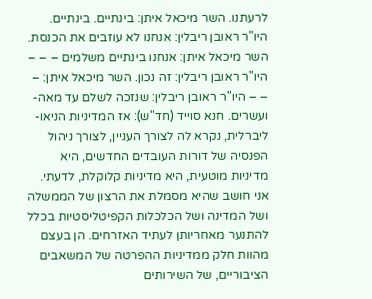לרעתנו. השר מיכאל איתן: בינתיים. בינתיים. היו"ר ראובן ריבלין: אנחנו לא עוזבים את הכנסת. השר מיכאל איתן: אנחנו בינתיים משלמים – – – היו"ר ראובן ריבלין: זה נכון. השר מיכאל איתן: – – – היו"ר ראובן ריבלין: שנזכה לשלם עד מאה-ועשרים. חנא סוייד (חד"ש): אז המדיניות הניאו-ליברלית, נקרא לה לצורך העניין, לצורך ניהול הפנסיה של דורות העובדים החדשים, היא מדיניות מוטעית, היא מדיניות קלוקלת, לדעתי. אני חושב שהיא מסמלת את הרצון של הממשלה ושל המדינה ושל הכלכלות הקפיטליסטיות בכלל להתנער מאחריותן לעתיד האזרחים. הן בעצם מהוות חלק ממדיניות ההפרטה של המשאבים הציבוריים, של השירותים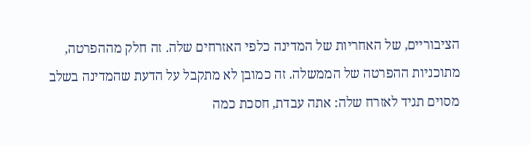הציבוריים, של האחריות של המדינה כלפי האזרחים שלה. זה חלק מההפרטה, מתוכניות ההפרטה של הממשלה. זה כמובן לא מתקבל על הדעת שהמדינה בשלב מסוים תגיד לאזרח שלה: אתה עבדת, חסכת כמה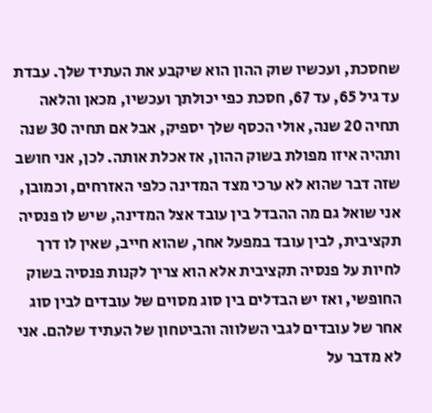שחסכת, ועכשיו שוק ההון הוא שיקבע את העתיד שלך. עבדת עד גיל 65, עד 67, חסכת כפי יכולתך ועכשיו, מכאן והלאה תחיה 20 שנה, אולי הכסף שלך יספיק, אבל אם תחיה 30 שנה ותהיה איזו מפולת בשוק ההון, אז אכלת אותה. לכן, אני חושב שזה דבר שהוא לא ערכי מצד המדינה כלפי האזרחים, וכמובן, אני שואל גם מה ההבדל בין עובד אצל המדינה, שיש לו פנסיה תקציבית, לבין עובד במפעל אחר, שהוא חייב, שאין לו דרך לחיות על פנסיה תקציבית אלא הוא צריך לקנות פנסיה בשוק החופשי, ואז יש הבדלים בין סוג מסוים של עובדים לבין סוג אחר של עובדים לגבי השלווה והביטחון של העתיד שלהם. אני לא מדבר על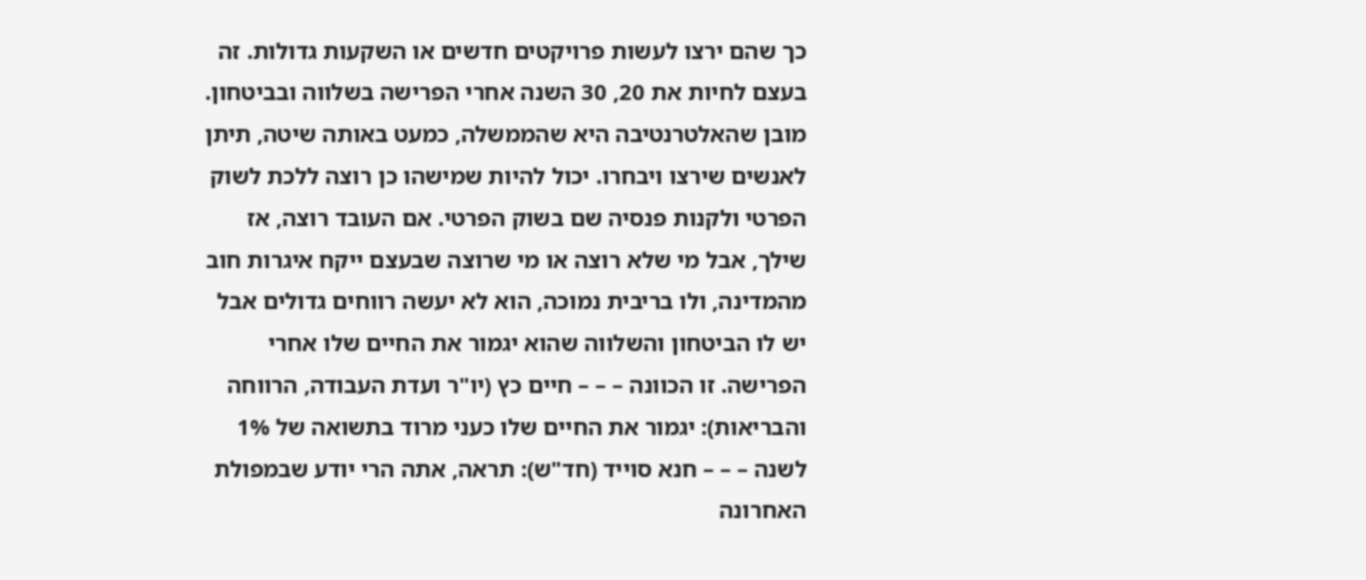כך שהם ירצו לעשות פרויקטים חדשים או השקעות גדולות. זה בעצם לחיות את 20, 30 השנה אחרי הפרישה בשלווה ובביטחון. מובן שהאלטרנטיבה היא שהממשלה, כמעט באותה שיטה, תיתן לאנשים שירצו ויבחרו. יכול להיות שמישהו כן רוצה ללכת לשוק הפרטי ולקנות פנסיה שם בשוק הפרטי. אם העובד רוצה, אז שילך, אבל מי שלא רוצה או מי שרוצה שבעצם ייקח איגרות חוב מהמדינה, ולו בריבית נמוכה, הוא לא יעשה רווחים גדולים אבל יש לו הביטחון והשלווה שהוא יגמור את החיים שלו אחרי הפרישה. זו הכוונה – – – חיים כץ (יו"ר ועדת העבודה, הרווחה והבריאות): יגמור את החיים שלו כעני מרוד בתשואה של 1% לשנה – – – חנא סוייד (חד"ש): תראה, אתה הרי יודע שבמפולת האחרונה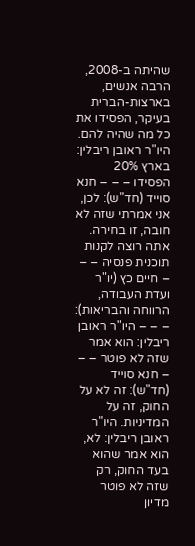שהיתה ב-2008, הרבה אנשים, בארצות-הברית בעיקר, הפסידו את כל מה שהיה להם. היו"ר ראובן ריבלין: בארץ 20% הפסידו – – – חנא סוייד (חד"ש): לכן, אני אמרתי שזה לא חובה, זו בחירה. אתה רוצה לקנות תוכנית פנסיה – – – חיים כץ (יו"ר ועדת העבודה, הרווחה והבריאות): – – – היו"ר ראובן ריבלין: הוא אמר שזה לא פוטר – – – חנא סוייד (חד"ש): זה לא על החוק, זה על המדיניות. היו"ר ראובן ריבלין: לא, הוא אמר שהוא בעד החוק, רק שזה לא פוטר מדיון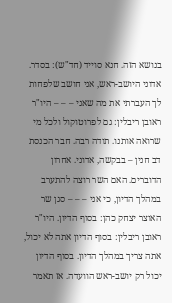בנושא הזה. חנא סוייד (חד"ש): בסדר. אדוני היושב-ראש, אני חושב שלפחות לך העברתי את מה שאני – – – היו"ר ראובן ריבלין: גם לפרוטוקול ולכל מי שרואה אותנו. תודה רבה. חבר הכנסת דב חנין – בבקשה, אדוני. אחרון הדוברים. האם השר רוצה להתערב במהלך הדיון, כי אני – – – סגן שר האוצר יצחק כהן: בסוף הדיון. היו"ר ראובן ריבלין: בסוף הדיון אתה לא יכול, אתה צריך במהלך הדיון. בסוף הדיון יכול רק יושב-ראש הוועדה. אז תאמר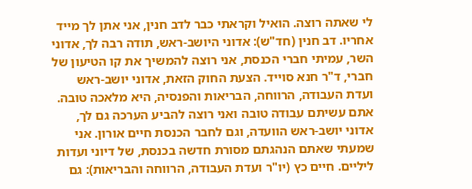לי שאתה רוצה. הואיל וקראתי כבר לדב חנין, אני אתן לך מייד אחריו. דב חנין (חד"ש): אדוני היושב-ראש, תודה רבה לך, אדוני השר, עמיתי חברי הכנסת, אני רוצה להמשיך את קו הטיעון של חברי, ד"ר חנא סוייד. הצעת החוק הזאת, אדוני יושב-ראש ועדת העבודה, הרווחה, הבריאות והפנסיה, היא מלאכה טובה. אתם עשיתם עבודה טובה ואני רוצה להביע הערכה גם לך, אדוני יושב-ראש הוועדה, וגם לחבר הכנסת חיים אורון. אני שמעתי שאתם הנהגתם מסורת חדשה בכנסת, של דיוני ועדות ליליים. חיים כץ (יו"ר ועדת העבודה, הרווחה והבריאות): גם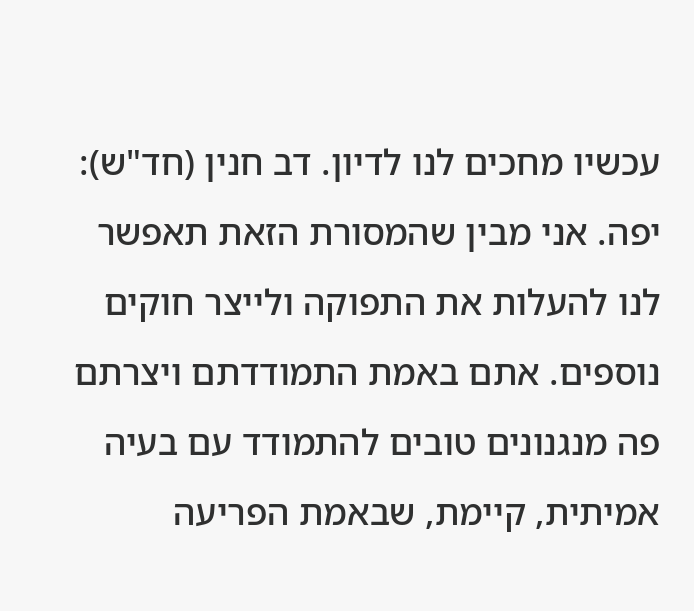עכשיו מחכים לנו לדיון. דב חנין (חד"ש): יפה. אני מבין שהמסורת הזאת תאפשר לנו להעלות את התפוקה ולייצר חוקים נוספים. אתם באמת התמודדתם ויצרתם פה מנגנונים טובים להתמודד עם בעיה אמיתית, קיימת, שבאמת הפריעה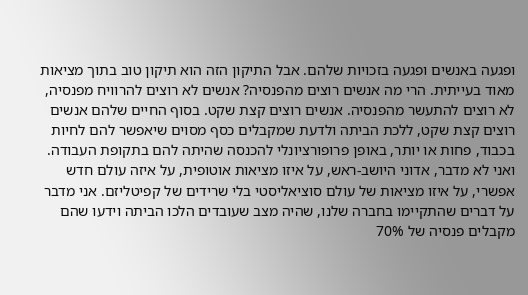ופגעה באנשים ופגעה בזכויות שלהם. אבל התיקון הזה הוא תיקון טוב בתוך מציאות מאוד בעייתית. הרי מה אנשים רוצים מהפנסיה? אנשים לא רוצים להרוויח מפנסיה, לא רוצים להתעשר מהפנסיה. אנשים רוצים קצת שקט. בסוף החיים שלהם אנשים רוצים קצת שקט, ללכת הביתה ולדעת שמקבלים כסף מסוים שיאפשר להם לחיות בכבוד, פחות או יותר, באופן פרופורציונלי להכנסה שהיתה להם בתקופת העבודה. ואני לא מדבר, אדוני היושב-ראש, על איזו מציאות אוטופית, על איזה עולם חדש אפשרי, על איזו מציאות של עולם סוציאליסטי בלי שרידים של קפיטליזם. אני מדבר על דברים שהתקיימו בחברה שלנו, שהיה מצב שעובדים הלכו הביתה וידעו שהם מקבלים פנסיה של 70%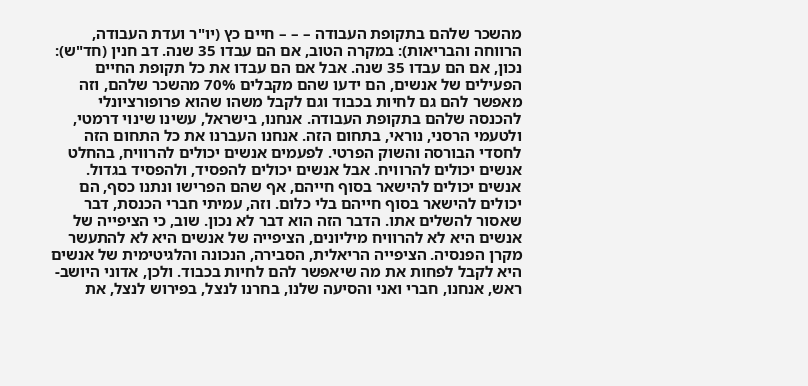מהשכר שלהם בתקופת העבודה – – – חיים כץ (יו"ר ועדת העבודה, הרווחה והבריאות): במקרה הטוב, אם הם עבדו 35 שנה. דב חנין (חד"ש): נכון, אם הם עבדו 35 שנה. אבל אם הם עבדו את כל תקופת החיים הפעילים של אנשים, הם ידעו שהם מקבלים 70% מהשכר שלהם, וזה מאפשר להם גם לחיות בכבוד וגם לקבל משהו שהוא פרופורציונלי להכנסה שלהם בתקופת העבודה. אנחנו, בישראל, עשינו שינוי דרמטי, ולטעמי הרסני, נוראי, בתחום הזה. אנחנו העברנו את כל התחום הזה לחסדי הבורסה והשוק הפרטי. לפעמים אנשים יכולים להרוויח, בהחלט אנשים יכולים להרוויח. אבל אנשים יכולים להפסיד, ולהפסיד בגדול. אנשים יכולים להישאר בסוף חייהם, אף שהם הפרישו ונתנו כסף, הם יכולים להישאר בסוף חייהם בלי כלום. וזה, עמיתי חברי הכנסת, דבר שאסור להשלים אתו. הדבר הזה הוא דבר לא נכון. שוב, כי הציפייה של אנשים היא לא להרוויח מיליונים, הציפייה של אנשים היא לא להתעשר מקרן הפנסיה. הציפייה הריאלית, הסבירה, הנכונה והלגיטימית של אנשים היא לקבל לפחות את מה שיאפשר להם לחיות בכבוד. ולכן, אדוני היושב-ראש, אנחנו, חברי ואני והסיעה שלנו, בחרנו לנצל, בפירוש לנצל, את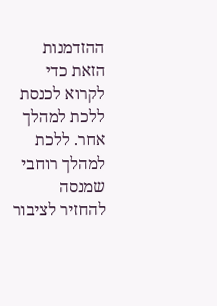ההזדמנות הזאת כדי לקרוא לכנסת ללכת למהלך אחר. ללכת למהלך רוחבי שמנסה להחזיר לציבור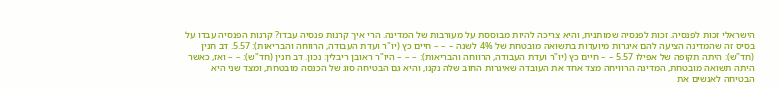הישראלי זכות לפנסיה. זכות לפנסיה שמותנית, והיא צריכה להיות מבוססת על מעורבות של המדינה. הרי איך קרנות פנסיה עבדו? קרנות הפנסיה עבדו על בסיס זה שהמדינה הציעה להם איגרות מיועדות בתשואה מובטחת של 4% לשנה – – – חיים כץ (יו"ר ועדת העבודה, הרווחה והבריאות): 5.57. דב חנין (חד"ש): היתה תקופה של אפילו 5.57 – – חיים כץ (יו"ר ועדת העבודה, הרווחה והבריאות): – – – היו"ר ראובן ריבלין: נכון. דב חנין (חד"ש): – – ואז, כאשר היתה תשואה מובטחת, המדינה הרוויחה מצד אחד את העובדה שאיגרות החוב שלה נקנו, והיא גם הבטיחה סוג של הכנסה מובטחת, ומצד שני היא הבטיחה לאנשים את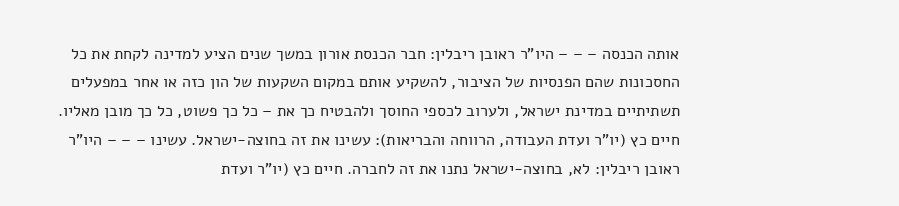אותה הכנסה – – – היו"ר ראובן ריבלין: חבר הכנסת אורון במשך שנים הציע למדינה לקחת את כל החסכונות שהם הפנסיות של הציבור, להשקיע אותם במקום השקעות של הון כזה או אחר במפעלים תשתיתיים במדינת ישראל, ולערוב לכספי החוסך ולהבטיח כך את – כל כך פשוט, כל כך מובן מאליו. חיים כץ (יו"ר ועדת העבודה, הרווחה והבריאות): עשינו את זה בחוצה-ישראל. עשינו – – – היו"ר ראובן ריבלין: לא, בחוצה-ישראל נתנו את זה לחברה. חיים כץ (יו"ר ועדת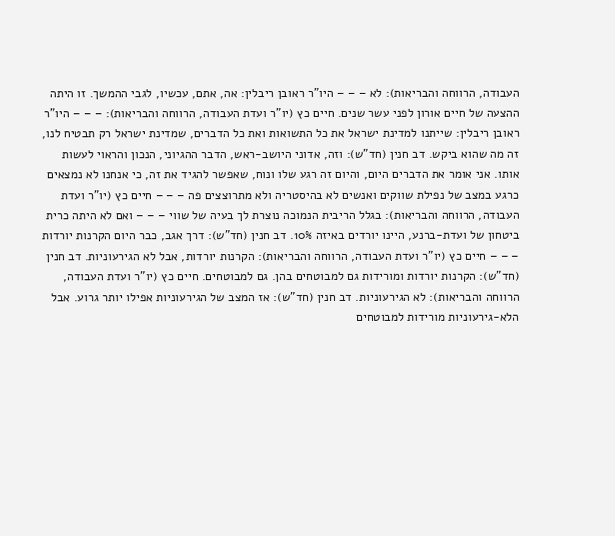העבודה, הרווחה והבריאות): לא – – – היו"ר ראובן ריבלין: אה, אתם, עכשיו, לגבי ההמשך. זו היתה ההצעה של חיים אורון לפני עשר שנים. חיים כץ (יו"ר ועדת העבודה, הרווחה והבריאות): – – – היו"ר ראובן ריבלין: שייתנו למדינת ישראל את כל התשואות ואת כל הדברים, שמדינת ישראל רק תבטיח לנו, זה מה שהוא ביקש. דב חנין (חד"ש): וזה, אדוני היושב-ראש, הדבר ההגיוני, הנכון והראוי לעשות אותו. אני אומר את הדברים היום, והיום זה רגע שלו ונוח, שאפשר להגיד את זה, כי אנחנו לא נמצאים כרגע במצב של נפילת שווקים ואנשים לא בהיסטריה ולא מתרוצצים פה – – – חיים כץ (יו"ר ועדת העבודה, הרווחה והבריאות): בגלל הריבית הנמוכה נוצרת לך בעיה של שווי – – – ואם לא היתה כרית ביטחון של ועדת-ברנע, היינו יורדים באיזה 10%. דב חנין (חד"ש): דרך אגב, כבר היום הקרנות יורדות – – – חיים כץ (יו"ר ועדת העבודה, הרווחה והבריאות): הקרנות יורדות, אבל לא הגירעוניות. דב חנין (חד"ש): הקרנות יורדות ומורידות גם למבוטחים בהן. גם למבוטחים. חיים כץ (יו"ר ועדת העבודה, הרווחה והבריאות): לא הגירעוניות. דב חנין (חד"ש): אז המצב של הגירעוניות אפילו יותר גרוע. אבל הלא-גירעוניות מורידות למבוטחים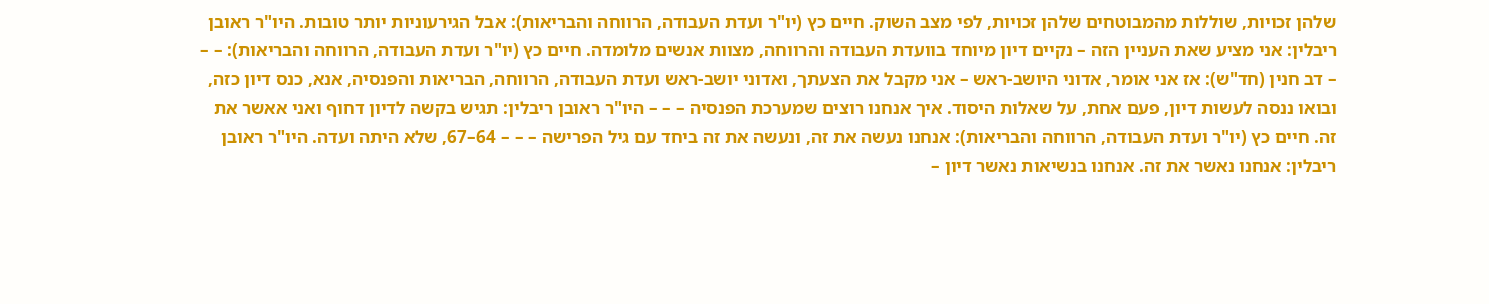שלהן זכויות, שוללות מהמבוטחים שלהן זכויות, לפי מצב השוק. חיים כץ (יו"ר ועדת העבודה, הרווחה והבריאות): אבל הגירעוניות יותר טובות. היו"ר ראובן ריבלין: אני מציע שאת העניין הזה – נקיים דיון מיוחד בוועדת העבודה והרווחה, מצוות אנשים מלומדה. חיים כץ (יו"ר ועדת העבודה, הרווחה והבריאות): – – – דב חנין (חד"ש): אז אני אומר, אדוני היושב-ראש – אני מקבל את הצעתך, ואדוני יושב-ראש ועדת העבודה, הרווחה, הבריאות והפנסיה, אנא, כנס דיון כזה, ובואו ננסה לעשות דיון, פעם אחת, על שאלות היסוד. איך אנחנו רוצים שמערכת הפנסיה – – – היו"ר ראובן ריבלין: תגיש בקשה לדיון דחוף ואני אאשר את זה. חיים כץ (יו"ר ועדת העבודה, הרווחה והבריאות): אנחנו נעשה את זה, ונעשה את זה ביחד עם גיל הפרישה – – – 64–67, שלא היתה ועדה. היו"ר ראובן ריבלין: אנחנו נאשר את זה. אנחנו בנשיאות נאשר דיון –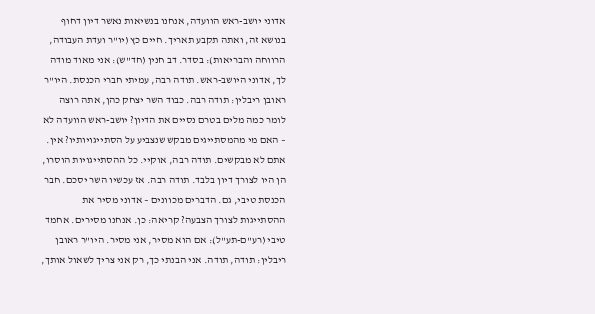אדוני יושב-ראש הוועדה, אנחנו בנשיאות נאשר דיון דחוף בנושא זה, ואתה תקבע תאריך. חיים כץ (יו"ר ועדת העבודה, הרווחה והבריאות): בסדר. דב חנין (חד"ש): אני מאוד מודה לך, אדוני היושב-ראש. תודה רבה, עמיתי חברי הכנסת. היו"ר ראובן ריבלין: תודה רבה. כבוד השר יצחק כהן, אתה רוצה לומר כמה מלים בטרם נסיים את הדיון? יושב-ראש הוועדה לא – האם מי מהמסתייגים מבקש שנצביע על הסתייגויותיו? אין. אתם לא מבקשים. תודה רבה, אוקיי. כל ההסתייגויות הוסרו, הן היו לצורך דיון בלבד. תודה רבה. אז עכשיו השר יסכם. חבר הכנסת טיבי, גם. הדברים מכוונים – אדוני מסיר את ההסתייגות לצורך הצבעה? קריאה: כן. אנחנו מסירים. אחמד טיבי (רע"ם-תע"ל): אם הוא מסיר, אני מסיר. היו"ר ראובן ריבלין: תודה, תודה. אני הבנתי כך, רק אני צריך לשאול אותך,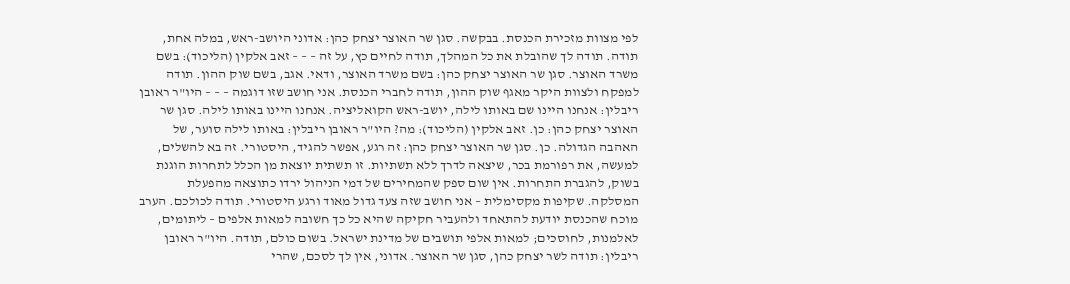לפי מצוות מזכירת הכנסת. בבקשה. סגן שר האוצר יצחק כהן: אדוני היושב-ראש, במלה אחת, תודה. תודה לך שהובלת את כל המהלך, תודה לחיים כץ, על זה – – – זאב אלקין (הליכוד): בשם משרד האוצר. סגן שר האוצר יצחק כהן: בשם משרד האוצר, ודאי. אגב, בשם שוק ההון. תודה למפקח ולצוות היקר מאגף שוק ההון, תודה לחברי הכנסת. אני חושב שזו דוגמה – – – היו"ר ראובן ריבלין: אנחנו היינו שם באותו לילה, יושב-ראש הקואליציה. אנחנו היינו באותו לילה. סגן שר האוצר יצחק כהן: כן. זאב אלקין (הליכוד): מה? היו"ר ראובן ריבלין: באותו לילה סוער, של האהבה הגדולה. כן. סגן שר האוצר יצחק כהן: זה רגע, אפשר להגיד, היסטורי. זה בא להשלים, למעשה, את רפורמת בכר, שיצאה לדרך ללא תשתיות. זו תשתית יוצאת מן הכלל לתחרות הוגנת בשוק, להגברת התחרות. אין שום ספק שהמחירים של דמי הניהול ירדו כתוצאה מהפעלת המסלקה. שקיפות מקסימלית – אני חושב שזה צעד גדול מאוד ורגע היסטורי. תודה לכולכם. הערב מוכח שהכנסת יודעת להתאחד ולהעביר חקיקה שהיא כל כך חשובה למאות אלפים – ליתומים, לאלמנות, לחוסכים; למאות אלפי תושבים של מדינת ישראל. בשום כולם, תודה. היו"ר ראובן ריבלין: תודה לשר יצחק כהן, סגן שר האוצר. אדוני, אין לך לסכם, שהרי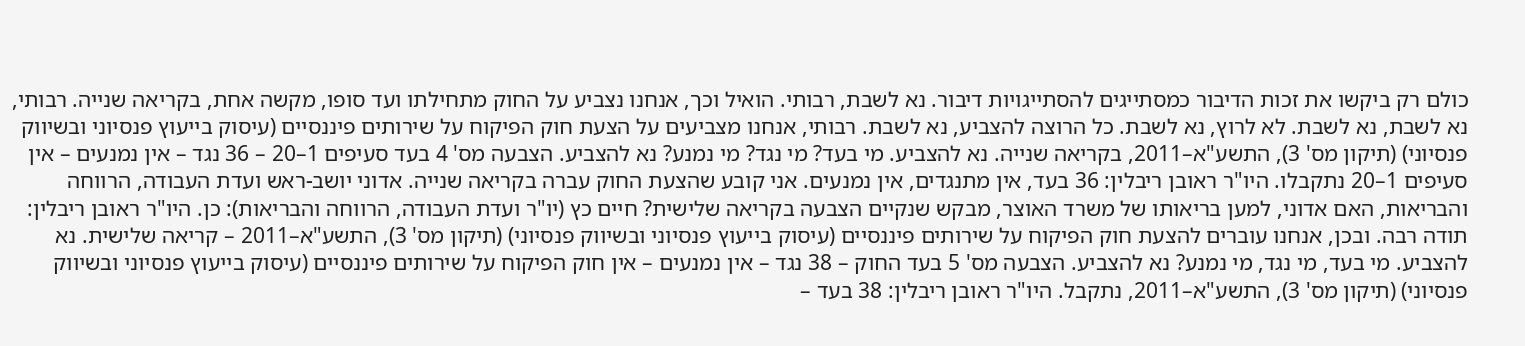כולם רק ביקשו את זכות הדיבור כמסתייגים להסתייגויות דיבור. נא לשבת, רבותי. הואיל וכך, אנחנו נצביע על החוק מתחילתו ועד סופו, מקשה אחת, בקריאה שנייה. רבותי, נא לשבת, נא לשבת. לא לרוץ, נא לשבת. כל הרוצה להצביע, נא לשבת. רבותי, אנחנו מצביעים על הצעת חוק הפיקוח על שירותים פיננסיים (עיסוק בייעוץ פנסיוני ובשיווק פנסיוני) (תיקון מס' 3), התשע"א–2011, בקריאה שנייה. נא להצביע. מי בעד? מי נגד? מי נמנע? נא להצביע. הצבעה מס' 4 בעד סעיפים 1–20 – 36 נגד – אין נמנעים – אין סעיפים 1–20 נתקבלו. היו"ר ראובן ריבלין: 36 בעד, אין מתנגדים, אין נמנעים. אני קובע שהצעת החוק עברה בקריאה שנייה. אדוני יושב-ראש ועדת העבודה, הרווחה והבריאות, האם אדוני, למען בריאותו של משרד האוצר, מבקש שנקיים הצבעה בקריאה שלישית? חיים כץ (יו"ר ועדת העבודה, הרווחה והבריאות): כן. היו"ר ראובן ריבלין: תודה רבה. ובכן, אנחנו עוברים להצעת חוק הפיקוח על שירותים פיננסיים (עיסוק בייעוץ פנסיוני ובשיווק פנסיוני) (תיקון מס' 3), התשע"א–2011 – קריאה שלישית. נא להצביע. מי בעד, מי נגד, מי נמנע? נא להצביע. הצבעה מס' 5 בעד החוק – 38 נגד – אין נמנעים – אין חוק הפיקוח על שירותים פיננסיים (עיסוק בייעוץ פנסיוני ובשיווק פנסיוני) (תיקון מס' 3), התשע"א–2011, נתקבל. היו"ר ראובן ריבלין: 38 בעד –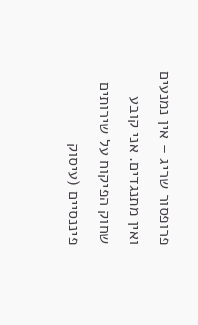פרופסור שריג – אין נמנעים ואין מתנגדים. אני קובע שחוק הפיקוח על שירותים פיננסיים (עיסוק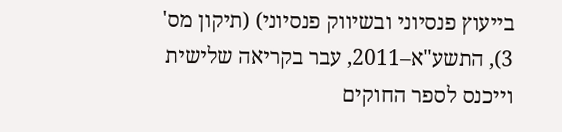בייעוץ פנסיוני ובשיווק פנסיוני) (תיקון מס' 3), התשע"א–2011, עבר בקריאה שלישית וייכנס לספר החוקים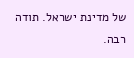של מדינת ישראל. תודה רבה.